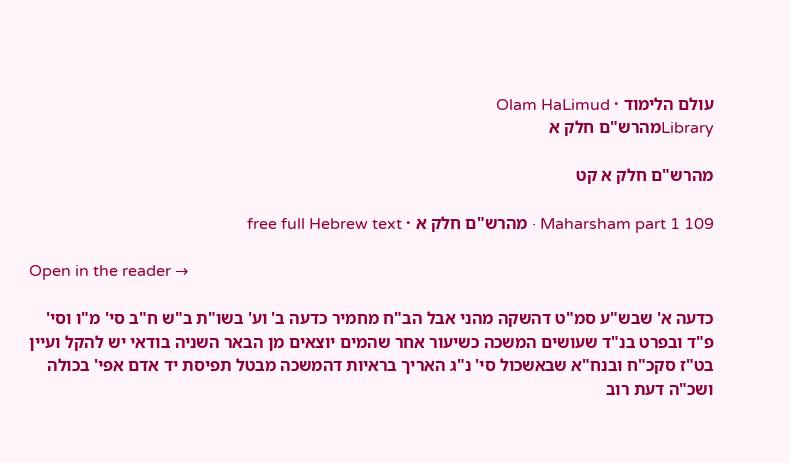עולם הלימוד · Olam HaLimud
Libraryמהרש"ם חלק א

מהרש"ם חלק א קט

Maharsham part 1 109 · מהרש"ם חלק א · free full Hebrew text

Open in the reader →

כדעה א' שבש"ע סמ"ט דהשקה מהני אבל הב"ח מחמיר כדעה ב' וע' בשו"ת ב"ש ח"ב סי' מ"ו וסי' פ"ד ובפרט בנ"ד שעושים המשכה כשיעור אחר שהמים יוצאים מן הבאר השניה בודאי יש להקל ועיין בט"ז סקכ"ח ובנח"א שבאשכול סי' נ"ג האריך בראיות דהמשכה מבטל תפיסת יד אדם אפי' בכולה ושכ"ה דעת רוב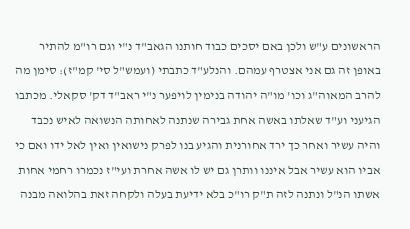הראשונים ע"ש ולכן באם יסכים כבוד חותנו הגאב"ד נ"י וגם רו"מ להתיר באופן זה גם אני אצטרף עמהם. והנלע"ד כתבתי (ועמש"ל סי' קמ"ז): סימן מה להרב המאוה"ג וכו' מו"ה יהודה בנימין לויפער נ"י ראב"ד דק' סקאלי. מכתבו הגיעני וע"ד שאלתו באשה אחת גבירה שנתנה לאחותה הנשואה לאיש נכבד והיה עשיר ואחר כך ירד אחורנית והגיע בנו לפרק נישואין ואין לאל ידו ואם כי אביו הוא עשיר אבל איננו וותרן גם יש לו אשה אחרת ועי"ז נכמרו רחמי אחות אשתו הנ"ל ונתנה לזה ת"ק רו"כ בלא ידיעת בעלה ולקחה זאת בהלואה מבנה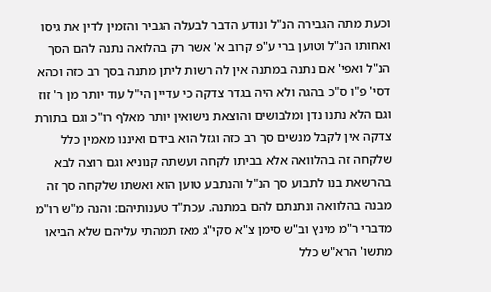וכעת מתה הגבירה הנ"ל ונודע הדבר לבעלה הגביר והזמין לדין את גיסו ואחותו הנ"ל וטוען ברי ע"פ קרוב א' אשר רק בהלואה נתנה להם הסך הנ"ל ואפי' אם נתנה במתנה אין לה רשות ליתן מתנה בסך רב כזה וכהא דסי' פ"ו ס"כ בהגה ולא היה בגדר צדקה כי עדיין הי"ל עוד יותר מן ר' זוז וגם הלא נתנו נדן ומלבושים והוצאת נישואין יותר מאלף רו"כ וגם בתורת צדקה אין לקבל מנשים סך רב כזה וגזל הוא בידם ואיננו מאמין כלל שלקחה זה בהלוואה אלא בביתו לקחה ועשתה קנוניא וגם רוצה לבא בהרשאת בנו לתבוע סך הנ"ל והנתבע טוען הוא ואשתו שלקחה סך זה מבנה בהלוואה ונתנתם להם במתנה. עכת"ד טענותיהם: והנה מ"ש רו"מ מדברי ר"מ מינץ וב"ש סימן צ"א סקי"ג מאז תמהתי עליהם שלא הביאו מתשו' הרא"ש כלל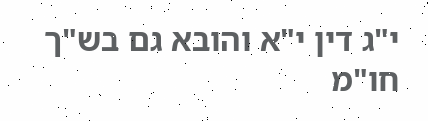י"ג דין י"א והובא גם בש"ך חו"מ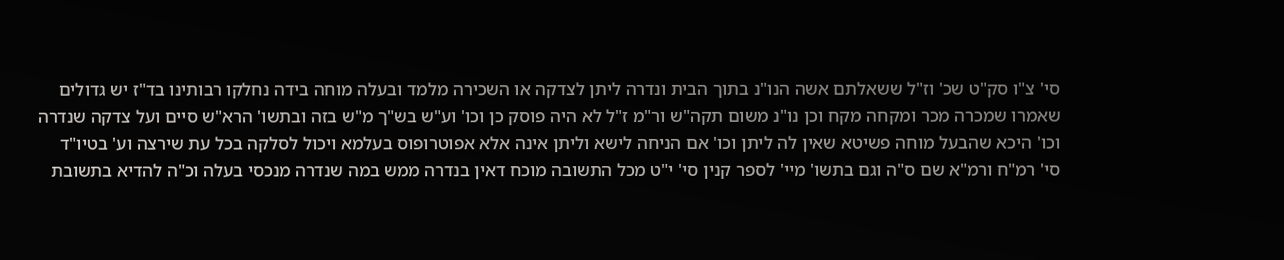סי' צ"ו סק"ט שכ' וז"ל ששאלתם אשה הנו"נ בתוך הבית ונדרה ליתן לצדקה או השכירה מלמד ובעלה מוחה בידה נחלקו רבותינו בד"ז יש גדולים שאמרו שמכרה מכר ומקחה מקח וכן נו"נ משום תקה"ש ור"מ ז"ל לא היה פוסק כן וכו' וע"ש בש"ך מ"ש בזה ובתשו' הרא"ש סיים ועל צדקה שנדרה וכו' היכא שהבעל מוחה פשיטא שאין לה ליתן וכו' אם הניחה לישא וליתן אינה אלא אפוטרופוס בעלמא ויכול לסלקה בכל עת שירצה וע' בטיו"ד סי' רמ"ח ורמ"א שם ס"ה וגם בתשו' מיי' לספר קנין סי' י"ט מכל התשובה מוכח דאין בנדרה ממש במה שנדרה מנכסי בעלה וכ"ה להדיא בתשובת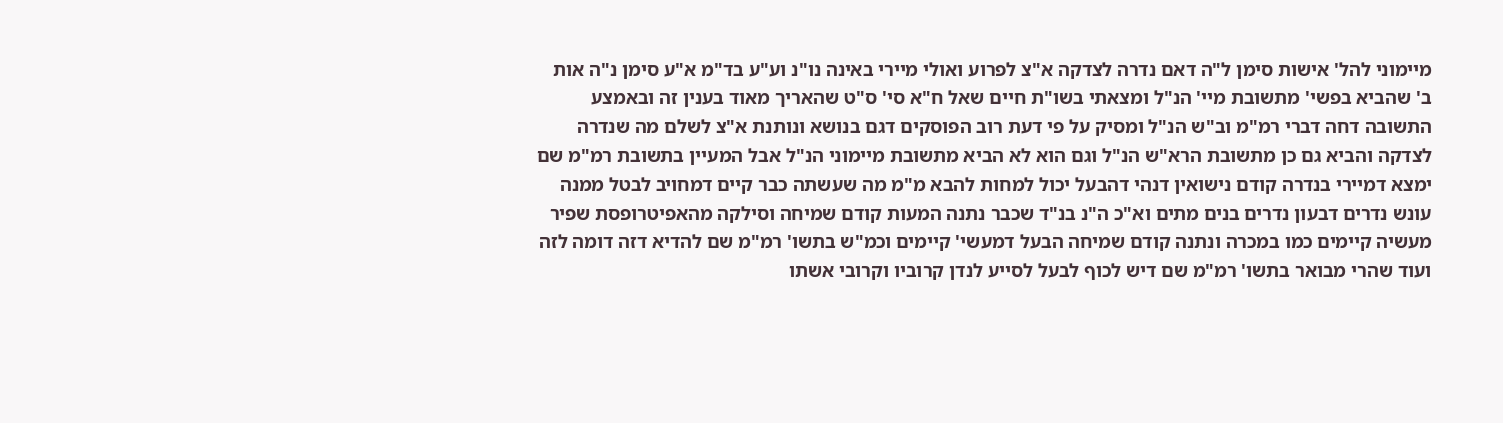מיימוני להל' אישות סימן ל"ה דאם נדרה לצדקה א"צ לפרוע ואולי מיירי באינה נו"נ וע"ע בד"מ א"ע סימן נ"ה אות ב' שהביא בפשי' מתשובת מיי' הנ"ל ומצאתי בשו"ת חיים שאל ח"א סי' ס"ט שהאריך מאוד בענין זה ובאמצע התשובה דחה דברי רמ"מ וב"ש הנ"ל ומסיק על פי דעת רוב הפוסקים דגם בנושא ונותנת א"צ לשלם מה שנדרה לצדקה והביא גם כן מתשובת הרא"ש הנ"ל וגם הוא לא הביא מתשובת מיימוני הנ"ל אבל המעיין בתשובת רמ"מ שם ימצא דמיירי בנדרה קודם נישואין דנהי דהבעל יכול למחות להבא מ"מ מה שעשתה כבר קיים דמחויב לבטל ממנה עונש נדרים דבעון נדרים בנים מתים וא"כ ה"נ בנ"ד שכבר נתנה המעות קודם שמיחה וסילקה מהאפיטרופסת שפיר מעשיה קיימים כמו במכרה ונתנה קודם שמיחה הבעל דמעשי' קיימים וכמ"ש בתשו' רמ"מ שם להדיא דזה דומה לזה ועוד שהרי מבואר בתשו' רמ"מ שם דיש לכוף לבעל לסייע לנדן קרוביו וקרובי אשתו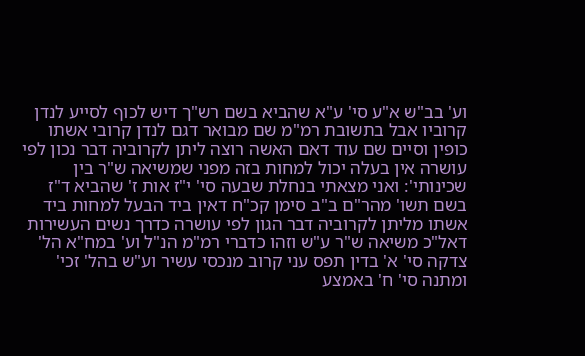וע' בב"ש א"ע סי' ע"א שהביא בשם רש"ך דיש לכוף לסייע לנדן קרוביו אבל בתשובת רמ"מ שם מבואר דגם לנדן קרובי אשתו כופין וסיים שם עוד דאם האשה רוצה ליתן לקרוביה דבר נכון לפי עושרה אין בעלה יכול למחות בזה מפני שמשיאה ש"ר בין שכינותי': ואני מצאתי בנחלת שבעה סי' י"ז אות ז' שהביא ד"ז בשם תשו' מהר"ם ב"ב סימן קכ"ח דאין ביד הבעל למחות ביד אשתו מליתן לקרוביה דבר הגון לפי עושרה כדרך נשים העשירות דאל"כ משיאה ש"ר ע"ש וזהו כדברי רמ"מ הנ"ל וע' במח"א הל' צדקה סי' א' בדין תפס עני קרוב מנכסי עשיר וע"ש בהל' זכי' ומתנה סי' ח' באמצע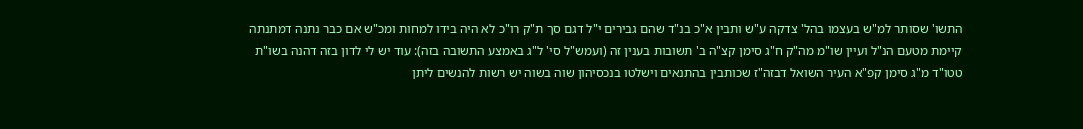התשו' שסותר למ"ש בעצמו בהל' צדקה ע"ש ותבין א"כ בנ"ד שהם גבירים י"ל דגם סך ת"ק רו"כ לא היה בידו למחות ומכ"ש אם כבר נתנה דמתנתה קיימת מטעם הנ"ל ועיין שו"מ מה"ק ח"ג סימן קצ"ה ב' תשובות בענין זה (ועמש"ל סי' ל"ג באמצע התשובה בזה): עוד יש לי לדון בזה דהנה בשו"ת טטו"ד מ"ג סימן קפ"א העיר השואל דבזה"ז שכותבין בהתנאים וישלטו בנכסיהון שוה בשוה יש רשות להנשים ליתן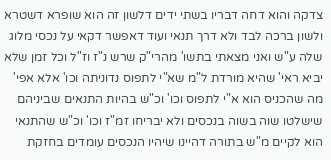צדקה והוא דחה דבריו בשתי ידים דלשון זה הוא שופרא דשטרא ולשון ברכה לבד ולא דרך תנאי ועוד דאפשר דקאי על נכסי מלוג שלה ע"ש ואני מצאתי בתשו' מהרי"ק שרש נ"ז וז"ל וכל זמן שלא יביא ראי' שהיא מורדת ל"מ שא"י לתפוס נדוניתה וכו' אלא אפי' מה שהכניס הוא א"י לתפוס וכו' וכ"ש בהיות התנאים שביניהם שישלטו שוה בשוה בנכסים ולא יבריחו זמ"ז וכו' וכ"ש שהתנאי הוא לקיים מ"ש בתורה דהיינו שיהיו הנכסים עומדים בחזקת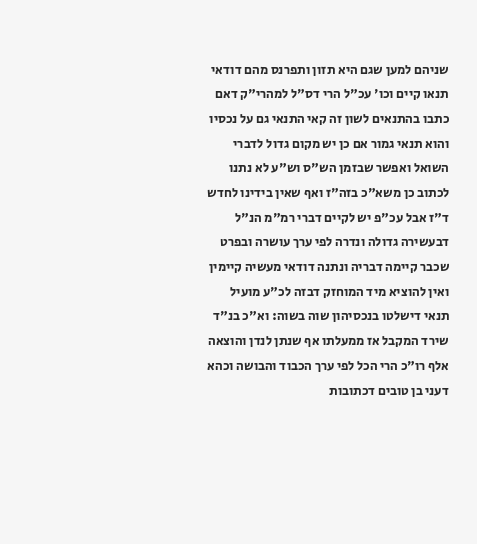שניהם למען שגם היא תזון ותפרנס מהם דודאי תנאו קיים וכו' עכ"ל הרי דס"ל למהרי"ק דאם כתבו בהתנאים לשון זה קאי התנאי גם על נכסיו והוא תנאי גמור אם כן יש מקום גדול לדברי השואל ואפשר שבזמן הש"ס וש"ע לא נתנו לכתוב כן משא"כ בזה"ז ואף שאין בידינו לחדש ד"ז אבל עכ"פ יש לקיים דברי רמ"מ הנ"ל דבעשירה גדולה ונדרה לפי ערך עושרה ובפרט שכבר קיימה דבריה ונתנה דודאי מעשיה קיימין ואין להוציא מיד המוחזק דבזה לכ"ע מועיל תנאי דישלטו בנכסיהון שוה בשוה: וא"כ בנ"ד שירד המקבל אז ממעלתו אף שנתן לנדן והוצאה אלף רו"כ הרי הכל לפי ערך הכבוד והבושה וכהא דעני בן טובים דכתובות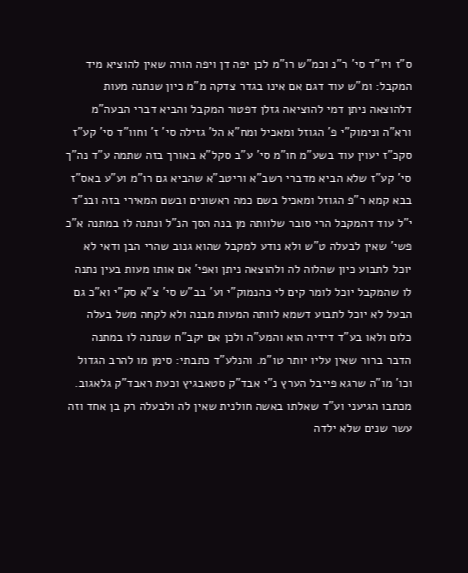ס"ז ויו"ד סי' ר"נ וכמ"ש רו"מ לכן יפה דן ויפה הורה שאין להוציא מיד המקבל: ומ"ש עוד דגם אם אינו בגדר צדקה מ"מ כיון שנתנה מעות דלהוצאה ניתן דמי להוציאה גזלן דפטור המקבל והביא דברי הבעה"מ ורא"ה ונימוק"י פ' הגוזל ומאכיל ומח"א הל' גזילה סי' ז' וחוו"ד סי' קע"ז סקכ"ז יעוין עוד בשע"מ חו"מ סי' ע"ב סקל"א באורך בזה שתמה ע"ד נה"ך סי' קע"ז שלא הביא מדברי רשב"א וריטב"א שהביא גם רו"מ וע"ע באס"ז בבא קמא ר"פ הגוזל ומאכיל בשם כמה ראשונים ובשם המאירי בזה ובנ"ד י"ל עוד דהמקבל הרי סובר שלוותה מן בנה הסך הנ"ל ונתנה לו במתנה א"כ פשי' שאין לבעלה ט"ש ולא נודע למקבל שהוא גנוב שהרי הבן ודאי לא יוכל לתבוע כיון שהלוה לה ולהוצאה ניתן ואפי' אם אותו מעות בעין נתנה לו שהמקבל יוכל לומר קים לי כהנמוק"י וע' בב"ש סי' צ"א סק"י וא"כ גם הבעל לא יוכל לתבוע דשמא לוותה המעות מבנה ולא לקחה משל בעלה כלום ולאו בע"ד דידיה הוא והמע"ה ולכן אם יקב"ח שנתנה לו במתנה הדבר ברור שאין עליו יותר טו"מ. והנלע"ד כתבתי: סימן מו להרב הגדול וכו' מו"ה שרגא פייבל הערץ נ"י אבד"ק סטאבגיץ וכעת ראבד"ק גלאגוב. מכתבו הגיעני וע"ד שאלתו באשה חולנית שאין לה ולבעלה רק בן אחד וזה עשר שנים שלא ילדה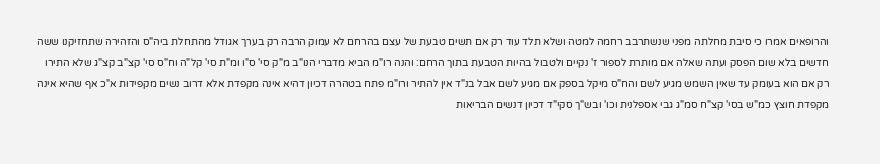והרופאים אמרו כי סיבת מחלתה מפני שנשתרבב רחמה למטה ושלא תלד עוד רק אם תשים טבעת של עצם בהרחם לא עמוק הרבה רק בערך אגודל מהתחלת ביה"ס והזהירה שתחזיקנו ששה חדשים בלא שום הפסק ועתה שאלה אם מותרת לספור ז' נקיים ולטבול בהיות הטבעת בתוך הרחם: והנה רו"מ הביא מדברי הנו"ב מ"ק סי' ס"ו ומ"ת סי' קל"ה וח"ס סי' קצ"ב קצ"ג שלא התירו רק אם הוא בעומק עד שאין השמש מגיע לשם והח"ס מיקל בספק אם מגיע לשם אבל בנ"ד אין להתיר ורו"מ פתח בטהרה דכיון דהיא אינה מקפדת אלא דרוב נשים מקפידות א"כ אף שהיא אינה מקפדת חוצץ כמ"ש בסי' קצ"ח סמ"ג גבי אספלנית וכו' ובש"ך סקי"ד דכיון דנשים הבריאות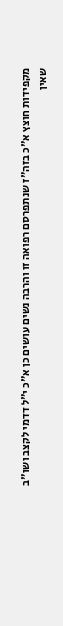מקפידות חוצץ א"כ בזה"ז שנתפרסם רפואה זו והרבה נשים עושים כן א"כ י"ל דדמי לקצב ושו"ב שאין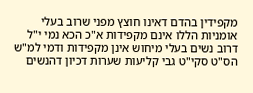מקפידין בהדם דאינו חוצץ מפני שרוב בעלי אומניות הללו אינם מקפידות א"כ הכא נמי י"ל דרוב נשים בעלי מיחוש אינן מקפידות ודמי למ"ש הס"ט סקי"ט גבי קליעות שערות דכיון דהנשים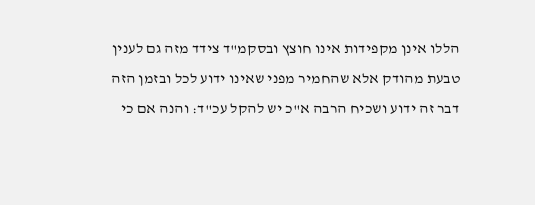הללו אינן מקפידות אינו חוצץ ובסקמ"ד צידד מזה גם לענין טבעת מהודק אלא שהחמיר מפני שאינו ידוע לכל ובזמן הזה דבר זה ידוע ושכיח הרבה א"כ יש להקל עכ"ד: והנה אם כי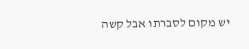יש מקום לסברתו אבל קשה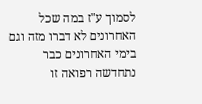לסמוך ע"ז במה שכל האחרונים לא דברו מזה וגם בימי האחרונים כבר נתחדשה רפואה זו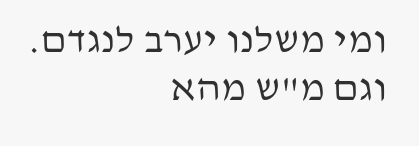ומי משלנו יערב לנגדם. וגם מ"ש מהא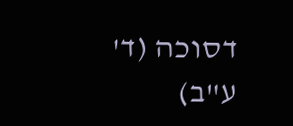דסוכה (ד' ע"ב)